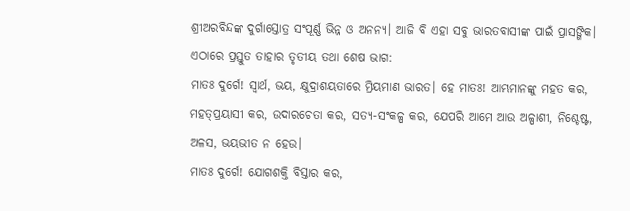ଶ୍ରୀଅରବିନ୍ଦଙ୍କ ଦୁର୍ଗାସ୍ତୋତ୍ର ସଂପୂର୍ଣ୍ଣ ଭିନ୍ନ ଓ ଅନନ୍ୟ। ଆଜି ବି ଏହା ସବୁ ଭାରତବାସୀଙ୍କ ପାଇଁ ପ୍ରାସଙ୍ଗିକ। ଏଠାରେ ପ୍ରସ୍ତୁତ ତାହାର ତୃତୀୟ ତଥା ଶେଷ ଭାଗ:
ମାତଃ ଦୁର୍ଗେ! ସ୍ୱାର୍ଥ, ଭୟ, କ୍ଷୁଦ୍ରାଶୟତାରେ ମ୍ରିୟମାଣ ଭାରତ। ହେ ମାତଃ! ଆମ୍ଭମାନଙ୍କୁ ମହତ କର, ମହତ୍‌ପ୍ରୟାସୀ କର, ଉଦାରଚେତା କର, ସତ୍ୟ-ସଂକଳ୍ପ କର, ଯେପରି ଆମେ ଆଉ ଅଳ୍ପାଶୀ, ନିଶ୍ଚେଷ୍ଟ, ଅଳସ, ଭୟଭୀତ ନ ହେଉ।
ମାତଃ ଦୁର୍ଗେ! ଯୋଗଶକ୍ତି ବିସ୍ତାର କର,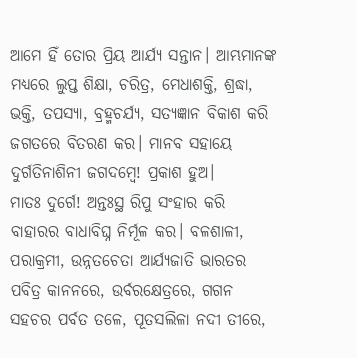ଆମେ ହିଁ ତୋର ପ୍ରିୟ ଆର୍ଯ୍ୟ ସନ୍ତାନ। ଆମ୍ଭମାନଙ୍କ ମଧ୍ୟରେ ଲୁପ୍ତ ଶିକ୍ଷା, ଚରିତ୍ର, ମେଧାଶକ୍ତି, ଶ୍ରଦ୍ଧା, ଭକ୍ତି, ତପସ୍ୟା, ବ୍ରହ୍ମଚର୍ଯ୍ୟ, ସତ୍ୟଜ୍ଞାନ ବିକାଶ କରି ଜଗତରେ ବିତରଣ କର। ମାନବ ସହାୟେ ଦୁର୍ଗତିନାଶିନୀ ଜଗଦମ୍ବେ! ପ୍ରକାଶ ହୁଅ।
ମାତଃ ଦୁର୍ଗେ! ଅନ୍ତଃସ୍ଥ ରିପୁ ସଂହାର କରି ବାହାରର ବାଧାବିଘ୍ନ ନିର୍ମୂଳ କର। ବଳଶାଳୀ, ପରାକ୍ରମୀ, ଉନ୍ନତଚେତା ଆର୍ଯ୍ୟଜାତି ଭାରତର ପବିତ୍ର କାନନରେ, ଉର୍ବରକ୍ଷେତ୍ରରେ, ଗଗନ ସହଚର ପର୍ବତ ତଳେ, ପୂତସଲିଳା ନଦୀ ତୀରେ,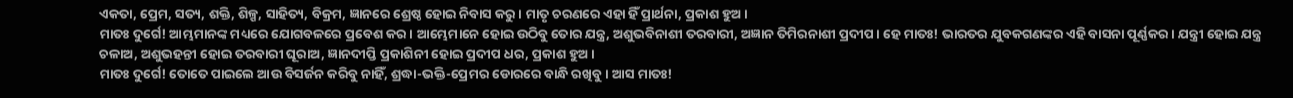ଏକତା, ପ୍ରେମ, ସତ୍ୟ, ଶକ୍ତି, ଶିଳ୍ପ, ସାହିତ୍ୟ, ବିକ୍ରମ, ଜ୍ଞାନରେ ଶ୍ରେଷ୍ଠ ହୋଇ ନିବାସ କରୁ। ମାତୃ ଚରଣରେ ଏହା ହିଁ ପ୍ରାର୍ଥନା, ପ୍ରକାଶ ହୁଅ।
ମାତଃ ଦୁର୍ଗେ! ଆମ୍ଭମାନଙ୍କ ମଧ୍ୟରେ ଯୋଗବଳରେ ପ୍ରବେଶ କର। ଆମ୍ଭେମାନେ ହୋଇ ଉଠିବୁ ତୋର ଯନ୍ତ୍ର, ଅଶୁଭବିନାଶୀ ତରବାରୀ, ଅଜ୍ଞାନ ତିମିରନାଶୀ ପ୍ରଦୀପ। ହେ ମାତଃ! ଭାରତର ଯୁବକଗଣଙ୍କର ଏହି ବାସନା ପୂର୍ଣ୍ଣକର। ଯନ୍ତ୍ରୀ ହୋଇ ଯନ୍ତ୍ର ଚଳାଅ, ଅଶୁଭହନ୍ତୀ ହୋଇ ତରବାରୀ ଘୂରାଅ, ଜ୍ଞାନଦୀପ୍ତି ପ୍ରକାଶିନୀ ହୋଇ ପ୍ରଦୀପ ଧର, ପ୍ରକାଶ ହୁଅ।
ମାତଃ ଦୁର୍ଗେ! ତୋତେ ପାଇଲେ ଆଉ ବିସର୍ଜନ କରିବୁ ନାହିଁ, ଶ୍ରଦ୍ଧା-ଭକ୍ତି-ପ୍ରେମର ଡୋରରେ ବାନ୍ଧି ରଖିବୁ। ଆସ ମାତଃ!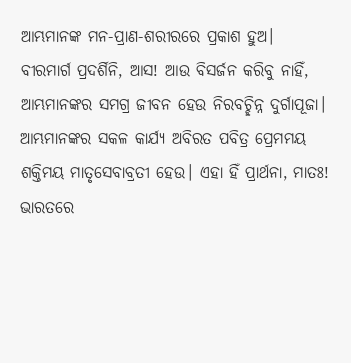ଆମ୍ଭମାନଙ୍କ ମନ-ପ୍ରାଣ-ଶରୀରରେ ପ୍ରକାଶ ହୁଅ।
ବୀରମାର୍ଗ ପ୍ରଦର୍ଶିନି, ଆସ! ଆଉ ବିସର୍ଜନ କରିବୁ ନାହିଁ, ଆମ୍ଭମାନଙ୍କର ସମଗ୍ର ଜୀବନ ହେଉ ନିରବଚ୍ଛିନ୍ନ ଦୁର୍ଗାପୂଜା। ଆମ୍ଭମାନଙ୍କର ସକଳ କାର୍ଯ୍ୟ ଅବିରତ ପବିତ୍ର ପ୍ରେମମୟ ଶକ୍ତିମୟ ମାତୃସେବାବ୍ରତୀ ହେଉ। ଏହା ହିଁ ପ୍ରାର୍ଥନା, ମାତଃ! ଭାରତରେ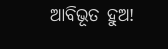ଆବିଭୂତ ହୁଅ!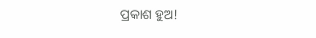ପ୍ରକାଶ ହୁଅ!